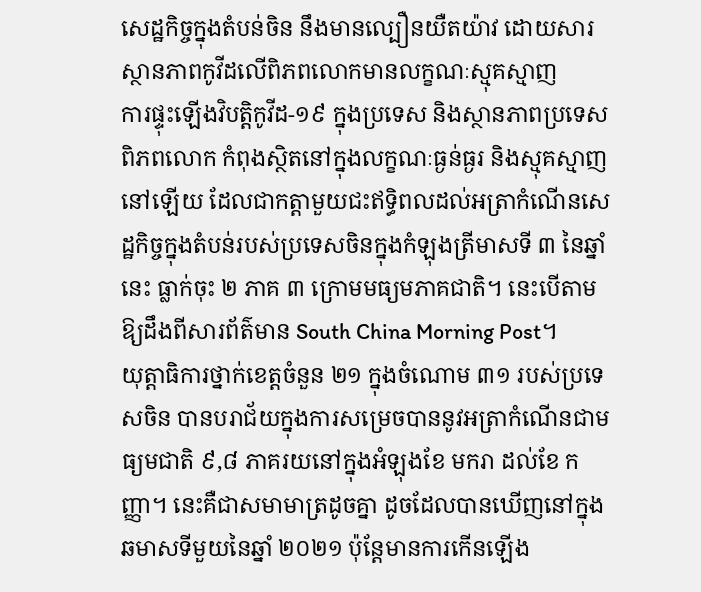សេដ្ឋកិច្ចក្នុងតំបន់ចិន នឹងមានល្បឿនយឺតយ៉ាវ ដោយសារស្ថានភាពកូវីដលើពិភពលោកមានលក្ខណៈស្មុគស្មាញ
ការផ្ទុះឡើងវិបត្តិកូវីដ-១៩ ក្នុងប្រទេស និងស្ថានភាពប្រទេសពិភពលោក កំពុងស្ថិតនៅក្នុងលក្ខណៈធ្ងន់ធ្ងរ និងស្មុគស្មាញនៅឡើយ ដែលជាកត្តាមួយជះឥទ្ធិពលដល់អត្រាកំណើនសេដ្ឋកិច្ចក្នុងតំបន់របស់ប្រទេសចិនក្នុងកំឡុងត្រីមាសទី ៣ នៃឆ្នាំនេះ ធ្លាក់ចុះ ២ ភាគ ៣ ក្រោមមធ្យមភាគជាតិ។ នេះបើតាមឱ្យដឹងពីសារព័ត៌មាន South China Morning Post។
យុត្តាធិការថ្នាក់ខេត្តចំនួន ២១ ក្នុងចំណោម ៣១ របស់ប្រទេសចិន បានបរាជ័យក្នុងការសម្រេចបាននូវអត្រាកំណើនជាមធ្យមជាតិ ៩,៨ ភាគរយនៅក្នុងអំឡុងខែ មករា ដល់ខែ កញ្ញា។ នេះគឺជាសមាមាត្រដូចគ្នា ដូចដែលបានឃើញនៅក្នុងឆមាសទីមួយនៃឆ្នាំ ២០២១ ប៉ុន្តែមានការកើនឡើង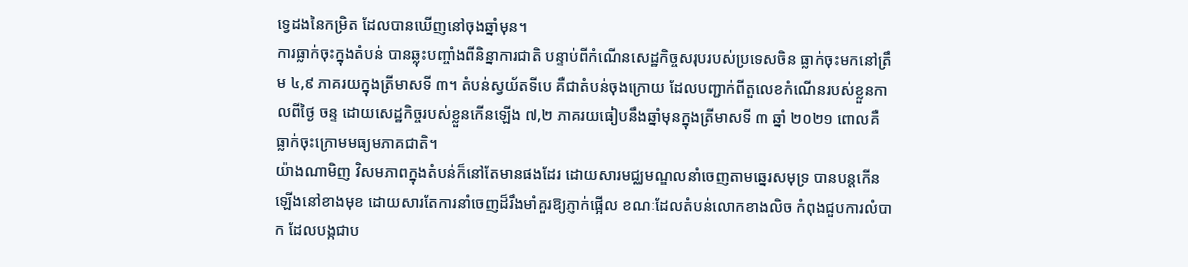ទ្វេដងនៃកម្រិត ដែលបានឃើញនៅចុងឆ្នាំមុន។
ការធ្លាក់ចុះក្នុងតំបន់ បានឆ្លុះបញ្ចាំងពីនិន្នាការជាតិ បន្ទាប់ពីកំណើនសេដ្ឋកិច្ចសរុបរបស់ប្រទេសចិន ធ្លាក់ចុះមកនៅត្រឹម ៤,៩ ភាគរយក្នុងត្រីមាសទី ៣។ តំបន់ស្វយ័តទីបេ គឺជាតំបន់ចុងក្រោយ ដែលបញ្ជាក់ពីតួលេខកំណើនរបស់ខ្លួនកាលពីថ្ងៃ ចន្ទ ដោយសេដ្ឋកិច្ចរបស់ខ្លួនកើនឡើង ៧,២ ភាគរយធៀបនឹងឆ្នាំមុនក្នុងត្រីមាសទី ៣ ឆ្នាំ ២០២១ ពោលគឺ ធ្លាក់ចុះក្រោមមធ្យមភាគជាតិ។
យ៉ាងណាមិញ វិសមភាពក្នុងតំបន់ក៏នៅតែមានផងដែរ ដោយសារមជ្ឈមណ្ឌលនាំចេញតាមឆ្នេរសមុទ្រ បានបន្តកើនឡើងនៅខាងមុខ ដោយសារតែការនាំចេញដ៏រឹងមាំគួរឱ្យភ្ញាក់ផ្អើល ខណៈដែលតំបន់លោកខាងលិច កំពុងជួបការលំបាក ដែលបង្កជាប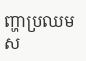ញ្ហាប្រឈមស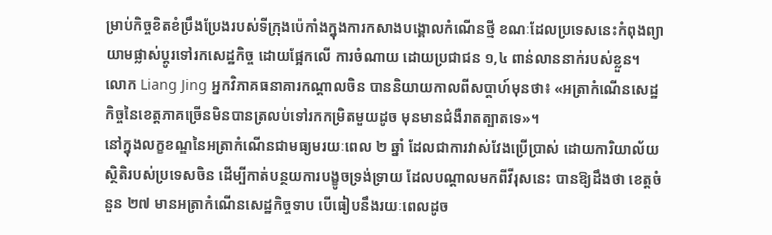ម្រាប់កិច្ចខិតខំប្រឹងប្រែងរបស់ទីក្រុងប៉េកាំងក្នុងការកសាងបង្គោលកំណើនថ្មី ខណៈដែលប្រទេសនេះកំពុងព្យាយាមផ្លាស់ប្តូរទៅរកសេដ្ឋកិច្ច ដោយផ្អែកលើ ការចំណាយ ដោយប្រជាជន ១,៤ ពាន់លាននាក់របស់ខ្លួន។
លោក Liang Jing អ្នកវិភាគធនាគារកណ្តាលចិន បាននិយាយកាលពីសប្តាហ៍មុនថា៖ «អត្រាកំណើនសេដ្ឋកិច្ចនៃខេត្តភាគច្រើនមិនបានត្រលប់ទៅរកកម្រិតមួយដូច មុនមានជំងឺរាតត្បាតទេ»។
នៅក្នុងលក្ខខណ្ឌនៃអត្រាកំណើនជាមធ្យមរយៈពេល ២ ឆ្នាំ ដែលជាការវាស់វែងប្រើប្រាស់ ដោយការិយាល័យស្ថិតិរបស់ប្រទេសចិន ដើម្បីកាត់បន្ថយការបង្ខូចទ្រង់ទ្រាយ ដែលបណ្តាលមកពីវីរុសនេះ បានឱ្យដឹងថា ខេត្តចំនួន ២៧ មានអត្រាកំណើនសេដ្ឋកិច្ចទាប បើធៀបនឹងរយៈពេលដូច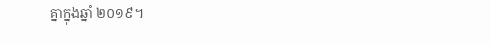គ្នាក្នុងឆ្នាំ ២០១៩។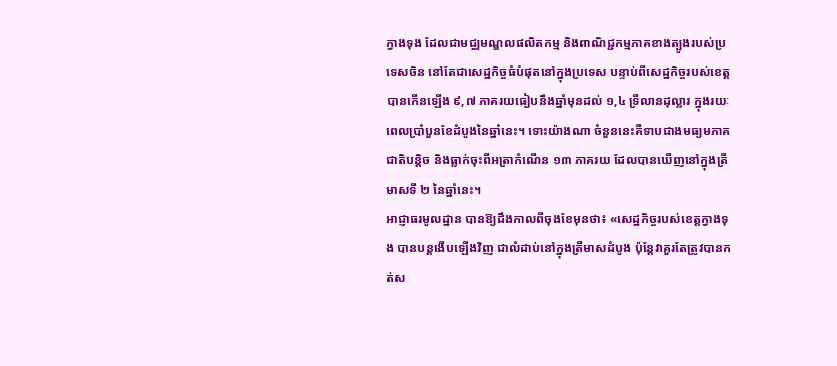ក្វាងទុង ដែលជាមជ្ឈមណ្ឌលផលិតកម្ម និងពាណិជ្ជកម្មភាគខាងត្បូងរបស់ប្រទេសចិន នៅតែជាសេដ្ឋកិច្ចធំបំផុតនៅក្នុងប្រទេស បន្ទាប់ពីសេដ្ឋកិច្ចរបស់ខេត្តបានកើនឡើង ៩,៧ ភាគរយធៀបនឹងឆ្នាំមុនដល់ ១,៤ ទ្រីលានដុល្លារ ក្នុងរយៈពេលប្រាំបួនខែដំបូងនៃឆ្នាំនេះ។ ទោះយ៉ាងណា ចំនួននេះគឺទាបជាងមធ្យមភាគជាតិបន្តិច និងធ្លាក់ចុះពីអត្រាកំណើន ១៣ ភាគរយ ដែលបានឃើញនៅក្នុងត្រីមាសទី ២ នៃឆ្នាំនេះ។
អាជ្ញាធរមូលដ្ឋាន បានឱ្យដឹងកាលពីចុងខែមុនថា៖ «សេដ្ឋកិច្ចរបស់ខេត្តក្វាងទុង បានបន្តងើបឡើងវិញ ជាលំដាប់នៅក្នុងត្រីមាសដំបូង ប៉ុន្តែវាគួរតែត្រូវបានកត់ស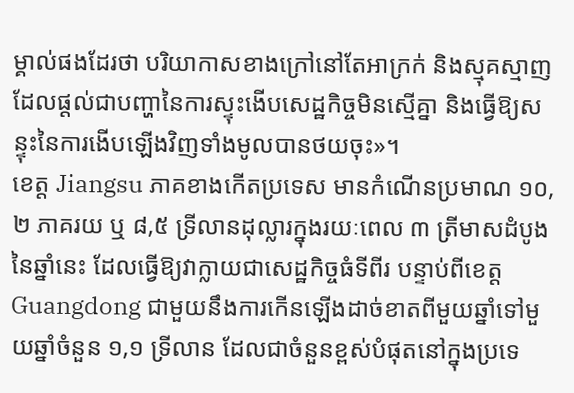ម្គាល់ផងដែរថា បរិយាកាសខាងក្រៅនៅតែអាក្រក់ និងស្មុគស្មាញ ដែលផ្ដល់ជាបញ្ហានៃការស្ទុះងើបសេដ្ឋកិច្ចមិនស្មើគ្នា និងធ្វើឱ្យសន្ទុះនៃការងើបឡើងវិញទាំងមូលបានថយចុះ»។
ខេត្ត Jiangsu ភាគខាងកើតប្រទេស មានកំណើនប្រមាណ ១០,២ ភាគរយ ឬ ៨,៥ ទ្រីលានដុល្លារក្នុងរយៈពេល ៣ ត្រីមាសដំបូងនៃឆ្នាំនេះ ដែលធ្វើឱ្យវាក្លាយជាសេដ្ឋកិច្ចធំទីពីរ បន្ទាប់ពីខេត្ត Guangdong ជាមួយនឹងការកើនឡើងដាច់ខាតពីមួយឆ្នាំទៅមួយឆ្នាំចំនួន ១,១ ទ្រីលាន ដែលជាចំនួនខ្ពស់បំផុតនៅក្នុងប្រទេ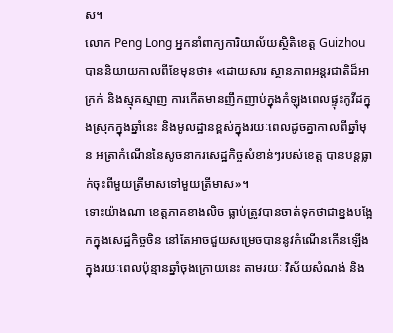ស។
លោក Peng Long អ្នកនាំពាក្យការិយាល័យស្ថិតិខេត្ត Guizhou បាននិយាយកាលពីខែមុនថា៖ «ដោយសារ ស្ថានភាពអន្តរជាតិដ៏អាក្រក់ និងស្មុគស្មាញ ការកើតមានញឹកញាប់ក្នុងកំឡុងពេលផ្ទុះកូវីដក្នុងស្រុកក្នុងឆ្នាំនេះ និងមូលដ្ឋានខ្ពស់ក្នុងរយៈពេលដូចគ្នាកាលពីឆ្នាំមុន អត្រាកំណើននៃសូចនាករសេដ្ឋកិច្ចសំខាន់ៗរបស់ខេត្ត បានបន្តធ្លាក់ចុះពីមួយត្រីមាសទៅមួយត្រីមាស»។
ទោះយ៉ាងណា ខេត្តភាគខាងលិច ធ្លាប់ត្រូវបានចាត់ទុកថាជាខ្នងបង្អែកក្នុងសេដ្ឋកិច្ចចិន នៅតែអាចជួយសម្រេចបាននូវកំណើនកើនឡើងក្នុងរយៈពេលប៉ុន្មានឆ្នាំចុងក្រោយនេះ តាមរយៈ វិស័យសំណង់ និង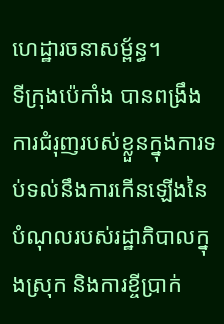ហេដ្ឋារចនាសម្ព័ន្ធ។
ទីក្រុងប៉េកាំង បានពង្រឹងការជំរុញរបស់ខ្លួនក្នុងការទប់ទល់នឹងការកើនឡើងនៃបំណុលរបស់រដ្ឋាភិបាលក្នុងស្រុក និងការខ្ចីប្រាក់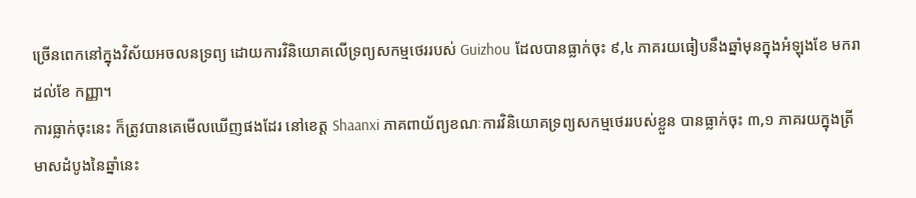ច្រើនពេកនៅក្នុងវិស័យអចលនទ្រព្យ ដោយការវិនិយោគលើទ្រព្យសកម្មថេររបស់ Guizhou ដែលបានធ្លាក់ចុះ ៩,៤ ភាគរយធៀបនឹងឆ្នាំមុនក្នុងអំឡុងខែ មករា ដល់ខែ កញ្ញា។
ការធ្លាក់ចុះនេះ ក៏ត្រូវបានគេមើលឃើញផងដែរ នៅខេត្ត Shaanxi ភាគពាយ័ព្យខណៈការវិនិយោគទ្រព្យសកម្មថេររបស់ខ្លួន បានធ្លាក់ចុះ ៣,១ ភាគរយក្នុងត្រីមាសដំបូងនៃឆ្នាំនេះ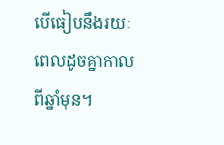បើធៀបនឹងរយៈពេលដូចគ្នាកាលពីឆ្នាំមុន។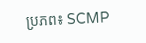ប្រភព៖ SCMP